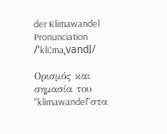der Klimawandel
Pronunciation
/ˈkliːmaˌvandl̩/

Ορισμός και σημασία του "klimawandel"στα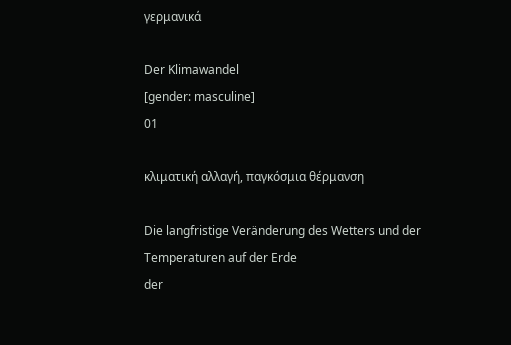γερμανικά

Der Klimawandel
[gender: masculine]
01

κλιματική αλλαγή, παγκόσμια θέρμανση

Die langfristige Veränderung des Wetters und der Temperaturen auf der Erde
der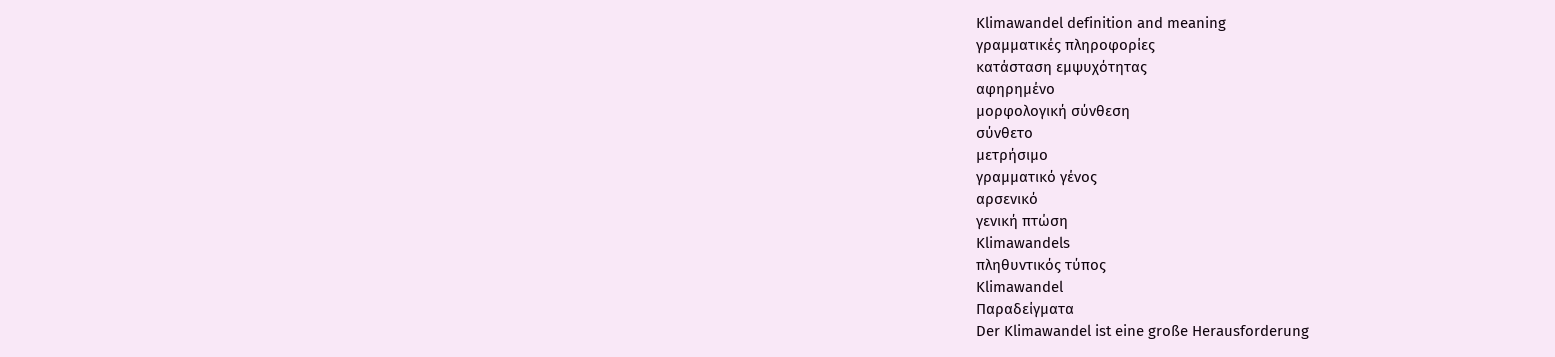Klimawandel definition and meaning
γραμματικές πληροφορίες
κατάσταση εμψυχότητας
αφηρημένο
μορφολογική σύνθεση
σύνθετο
μετρήσιμο
γραμματικό γένος
αρσενικό
γενική πτώση
Klimawandels
πληθυντικός τύπος
Klimawandel
Παραδείγματα
Der Klimawandel ist eine große Herausforderung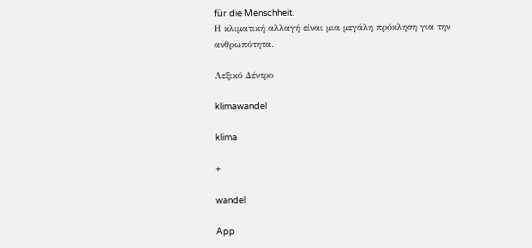für die Menschheit.
Η κλιματική αλλαγή είναι μια μεγάλη πρόκληση για την ανθρωπότητα.

Λεξικό Δέντρο

klimawandel

klima

+

wandel

App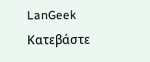LanGeek
Κατεβάστε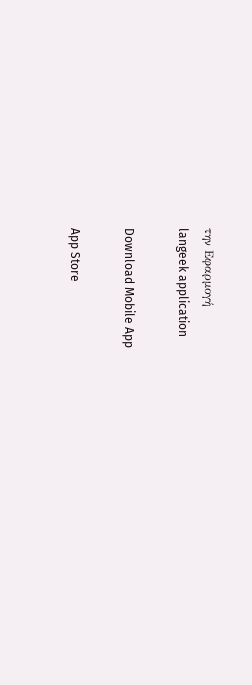την Εφαρμογή
langeek application

Download Mobile App

App Store